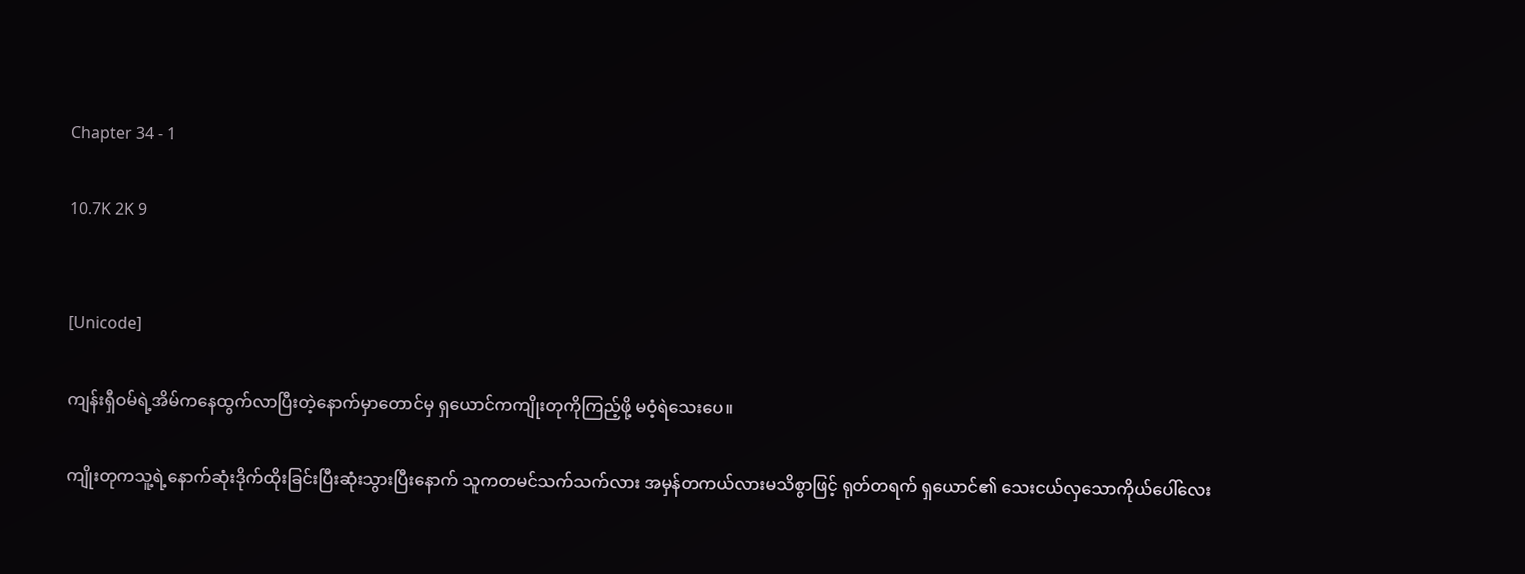Chapter 34 - 1

10.7K 2K 9


[Unicode]

ကျန်းရှီဝမ်ရဲ့အိမ်ကနေထွက်လာပြီးတဲ့နောက်မှာတောင်မှ ရှယောင်ကကျိုးတုကိုကြည့်ဖို့ မဝံ့ရဲသေးပေ။

ကျိုးတုကသူ့ရဲ့နောက်ဆုံးဒိုက်ထိုးခြင်းပြီးဆုံးသွားပြီးနောက် သူကတမင်သက်သက်လား အမှန်တကယ်လားမသိစွာဖြင့် ရုတ်တရက် ရှယောင်၏ သေးငယ်လှသောကိုယ်ပေါ်လေး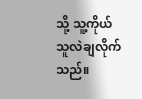သို့ သူ့ကိုယ်သူလဲချလိုက်သည်။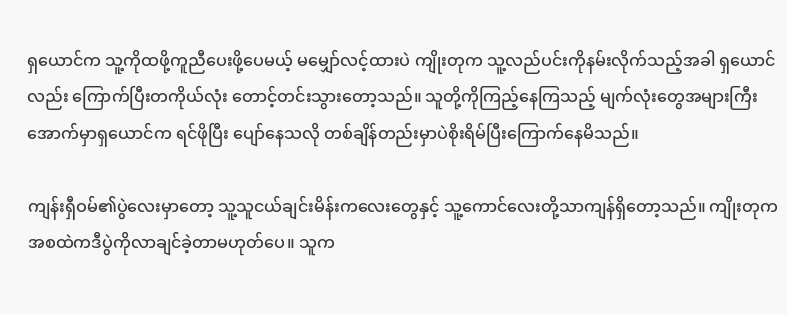ရှယောင်က သူ့ကိုထဖို့ကူညီပေးဖို့ပေမယ့် မမျှော်လင့်ထားပဲ ကျိုးတုက သူ့လည်ပင်းကိုနမ်းလိုက်သည့်အခါ ရှယောင်လည်း ကြောက်ပြီးတကိုယ်လုံး တောင့်တင်းသွားတော့သည်။ သူတို့ကိုကြည့်နေကြသည့် မျက်လုံးတွေအများကြီးအောက်မှာရှယောင်က ရင်ဖိုပြီး ပျော်နေသလို တစ်ချိန်တည်းမှာပဲစိုးရိမ်ပြီးကြောက်နေမိသည်။

ကျန်းရှီဝမ်၏ပွဲလေးမှာတော့ သူ့သူငယ်ချင်းမိန်းကလေးတွေနှင့် သူ့ကောင်လေးတို့သာကျန်ရှိတော့သည်။ ကျိုးတုကအစထဲကဒီပွဲကိုလာချင်ခဲ့တာမဟုတ်ပေ။ သူက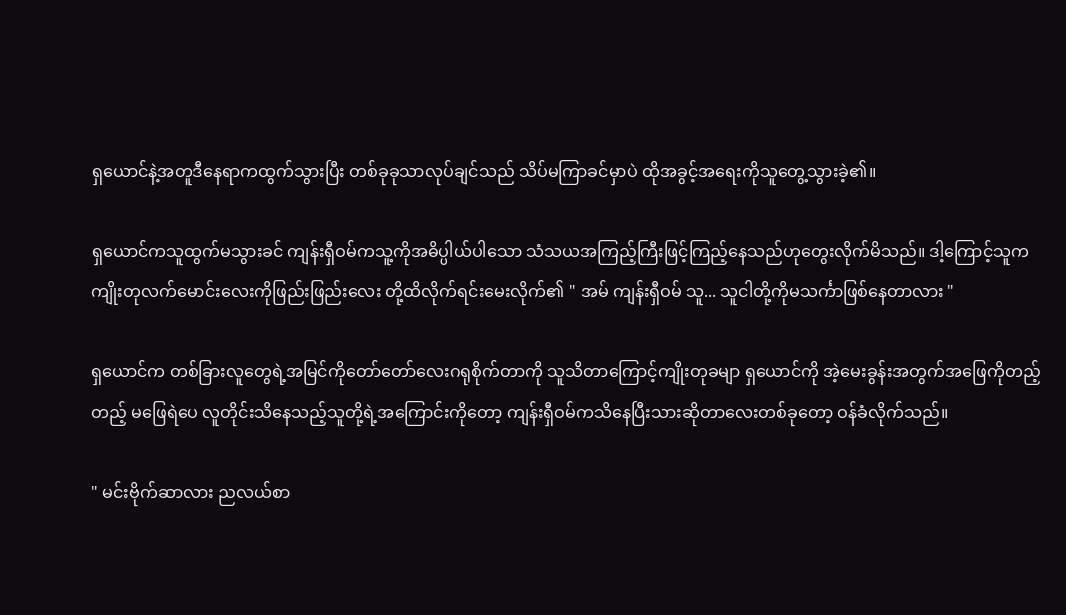ရှယောင်နဲ့အတူဒီနေရာကထွက်သွားပြီး တစ်ခုခုသာလုပ်ချင်သည် သိပ်မကြာခင်မှာပဲ ထိုအခွင့်အရေးကိုသူတွေ့သွားခဲ့၏။

ရှယောင်ကသူထွက်မသွားခင် ကျန်းရှီဝမ်ကသူ့ကိုအဓိပ္ပါယ်ပါသော သံသယအကြည့်ကြီးဖြင့်ကြည့်နေသည်ဟုတွေးလိုက်မိသည်။ ဒါ့ကြောင့်သူက ကျိုးတုလက်မောင်းလေးကိုဖြည်းဖြည်းလေး တို့ထိလိုက်ရင်းမေးလိုက်၏ " အမ် ကျန်းရှီဝမ် သူ... သူငါတို့ကိုမသင်္ကာဖြစ်နေတာလား "

ရှယောင်က တစ်ခြားလူတွေရဲ့အမြင်ကိုတော်တော်လေးဂရုစိုက်တာကို သူသိတာကြောင့်ကျိုးတုခမျာ ရှယောင်ကို အဲ့မေးခွန်းအတွက်အဖြေကိုတည့်တည့် မဖြေရဲပေ လူတိုင်းသိနေသည့်သူတို့ရဲ့အကြောင်းကိုတော့ ကျန်းရှီဝမ်ကသိနေပြီးသားဆိုတာလေးတစ်ခုတော့ ဝန်ခံလိုက်သည်။

" မင်းဗိုက်ဆာလား ညလယ်စာ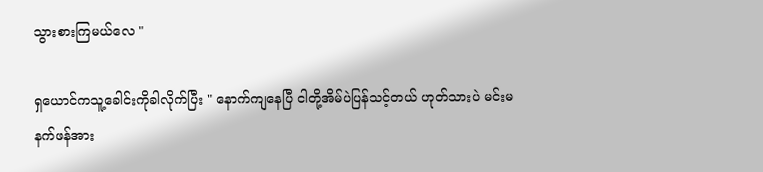သွားစားကြမယ်လေ "

ရှယောင်ကသူ့ခေါင်းကိုခါလိုက်ပြီး " နောက်ကျနေပြီ ငါတို့အိမ်ပဲပြန်သင့်တယ် ဟုတ်သားပဲ မင်းမနက်ဖန်အား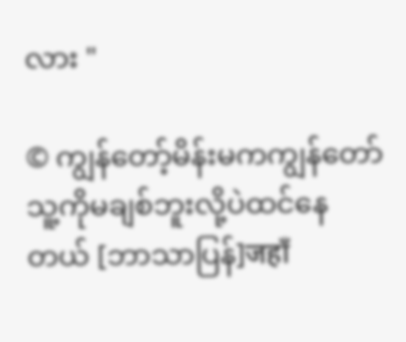လား "

© ကျွန်တော့်မိန်းမကကျွန်တော်သူ့ကိုမချစ်ဘူးလို့ပဲထင်နေတယ် [ဘာသာပြန်]जहाँ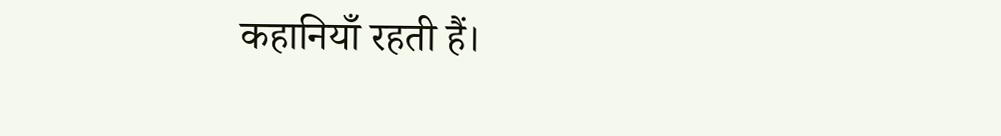कहानियाँ रहती हैं।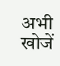अभी खोजें